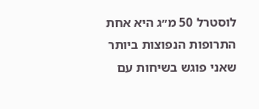לוסטרל 50 מ״ג היא אחת התרופות הנפוצות ביותר שאני פוגש בשיחות עם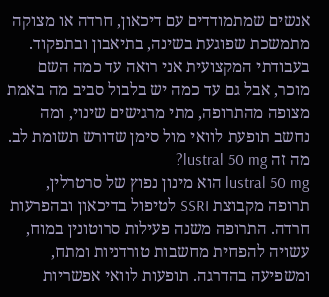אנשים שמתמודדים עם דיכאון, חרדה או מצוקה מתמשכת שפוגעת בשינה, בתיאבון ובתפקוד. בעבודתי המקצועית אני רואה עד כמה השם מוכר, אבל גם עד כמה יש בלבול סביב מה באמת מצופה מהתרופה, מתי מרגישים שינוי, ומה נחשב תופעת לוואי מול סימן שדורש תשומת לב.
מה זה lustral 50 mg?
lustral 50 mg הוא מינון נפוץ של סרטרלין, תרופה מקבוצת SSRI לטיפול בדיכאון ובהפרעות חרדה. התרופה משנה פעילות סרוטונין במוח, עשויה להפחית מחשבות טורדניות ומתח, ומשפיעה בהדרגה. תופעות לוואי אפשריות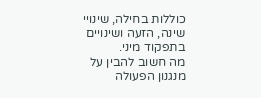כוללות בחילה, שינויי שינה, הזעה ושינויים בתפקוד מיני.
מה חשוב להבין על מנגנון הפעולה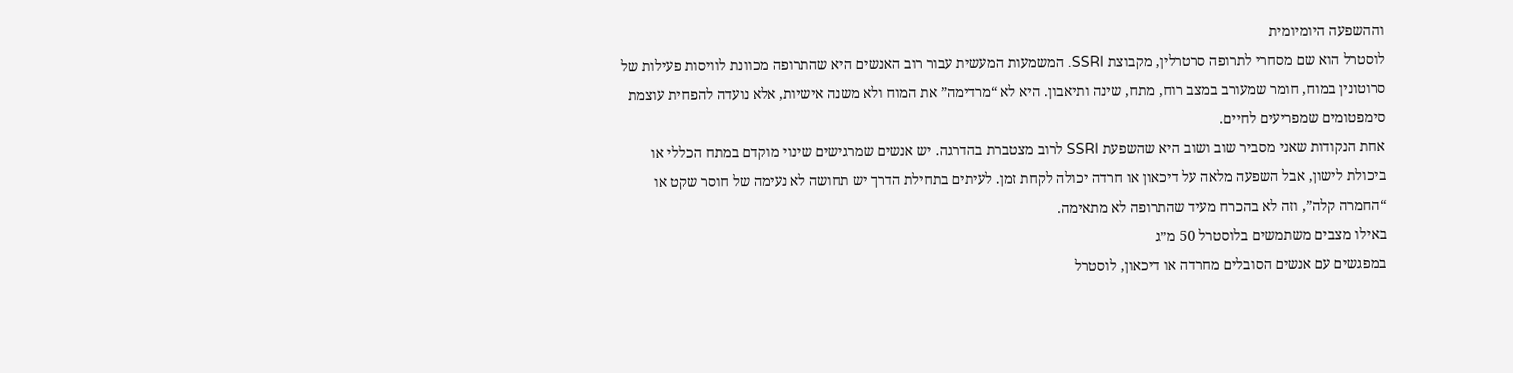וההשפעה היומיומית
לוסטרל הוא שם מסחרי לתרופה סרטרלין, מקבוצת SSRI. המשמעות המעשית עבור רוב האנשים היא שהתרופה מכוונת לוויסות פעילות של סרוטונין במוח, חומר שמעורב במצב רוח, מתח, שינה ותיאבון. היא לא “מרדימה” את המוח ולא משנה אישיות, אלא נועדה להפחית עוצמת סימפטומים שמפריעים לחיים.
אחת הנקודות שאני מסביר שוב ושוב היא שהשפעת SSRI לרוב מצטברת בהדרגה. יש אנשים שמרגישים שינוי מוקדם במתח הכללי או ביכולת לישון, אבל השפעה מלאה על דיכאון או חרדה יכולה לקחת זמן. לעיתים בתחילת הדרך יש תחושה לא נעימה של חוסר שקט או “החמרה קלה”, וזה לא בהכרח מעיד שהתרופה לא מתאימה.
באילו מצבים משתמשים בלוסטרל 50 מ״ג
במפגשים עם אנשים הסובלים מחרדה או דיכאון, לוסטרל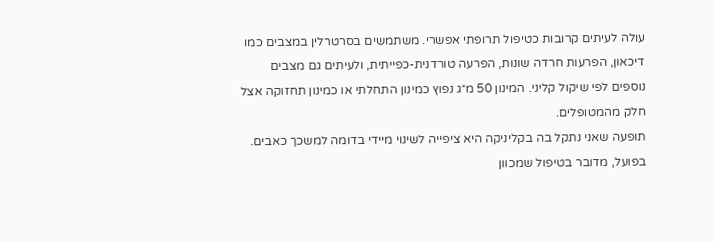עולה לעיתים קרובות כטיפול תרופתי אפשרי. משתמשים בסרטרלין במצבים כמו דיכאון, הפרעות חרדה שונות, הפרעה טורדנית-כפייתית, ולעיתים גם מצבים נוספים לפי שיקול קליני. המינון 50 מ״ג נפוץ כמינון התחלתי או כמינון תחזוקה אצל חלק מהמטופלים.
תופעה שאני נתקל בה בקליניקה היא ציפייה לשינוי מיידי בדומה למשכך כאבים. בפועל, מדובר בטיפול שמכוון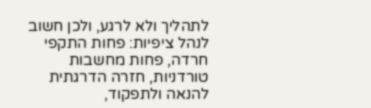לתהליך ולא לרגע, ולכן חשוב לנהל ציפיות: פחות התקפי חרדה, פחות מחשבות טורדניות, חזרה הדרגתית להנאה ולתפקוד,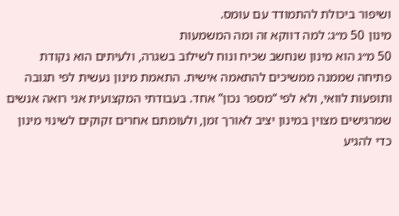ושיפור ביכולת להתמודד עם עומס.
מינון 50 מ״ג: למה דווקא זה ומה המשמעות
50 מ״ג הוא מינון שנחשב שכיח ונוח לשילוב בשגרה, ולעיתים הוא נקודת פתיחה שממנה ממשיכים להתאמה אישית. התאמת מינון נעשית לפי תגובה ותופעות לוואי, ולא לפי “מספר נכון” אחד. בעבודתי המקצועית אני רואה אנשים שמרגישים מצוין במינון יציב לאורך זמן, ולעומתם אחרים זקוקים לשינוי מינון כדי להגיע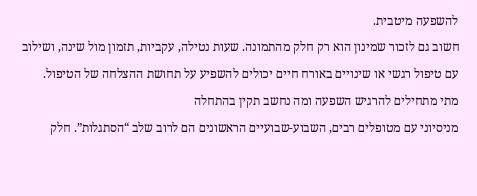להשפעה מיטבית.
חשוב גם לזכור שמינון הוא רק חלק מהתמונה. שעות נטילה, עקביות, תזמון מול שינה, ושילוב עם טיפול רגשי או שינויים באורח חיים יכולים להשפיע על תחושת ההצלחה של הטיפול.
מתי מתחילים להרגיש השפעה ומה נחשב תקין בהתחלה
מניסיוני עם מטופלים רבים, השבוע-שבועיים הראשונים הם לרוב שלב “הסתגלות”. חלק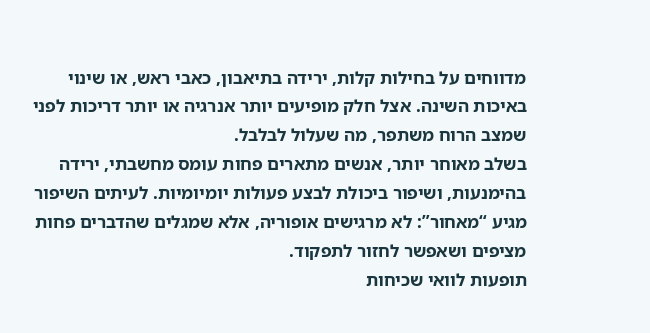מדווחים על בחילות קלות, ירידה בתיאבון, כאבי ראש, או שינוי באיכות השינה. אצל חלק מופיעים יותר אנרגיה או יותר דריכות לפני שמצב הרוח משתפר, מה שעלול לבלבל.
בשלב מאוחר יותר, אנשים מתארים פחות עומס מחשבתי, ירידה בהימנעות, ושיפור ביכולת לבצע פעולות יומיומיות. לעיתים השיפור מגיע “מאחור”: לא מרגישים אופוריה, אלא שמגלים שהדברים פחות מציפים ושאפשר לחזור לתפקוד.
תופעות לוואי שכיחות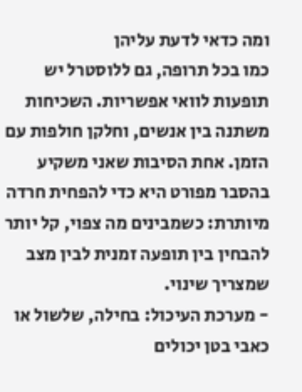ומה כדאי לדעת עליהן
כמו בכל תרופה, גם ללוסטרל יש תופעות לוואי אפשריות. השכיחות משתנה בין אנשים, וחלקן חולפות עם הזמן. אחת הסיבות שאני משקיע בהסבר מפורט היא כדי להפחית חרדה מיותרת: כשמבינים מה צפוי, קל יותר להבחין בין תופעה זמנית לבין מצב שמצריך שינוי.
- מערכת העיכול: בחילה, שלשול או כאבי בטן יכולים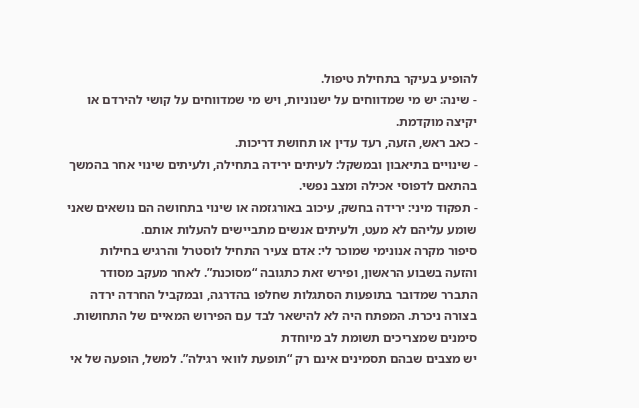להופיע בעיקר בתחילת טיפול.
- שינה: יש מי שמדווחים על ישנוניות, ויש מי שמדווחים על קושי להירדם או יקיצה מוקדמת.
- כאב ראש, הזעה, רעד עדין או תחושת דריכות.
- שינויים בתיאבון ובמשקל: לעיתים ירידה בתחילה, ולעיתים שינוי אחר בהמשך בהתאם לדפוסי אכילה ומצב נפשי.
- תפקוד מיני: ירידה בחשק, עיכוב באורגזמה או שינוי בתחושה הם נושאים שאני שומע עליהם לא מעט, ולעיתים אנשים מתביישים להעלות אותם.
סיפור מקרה אנונימי שמוכר לי: אדם צעיר התחיל לוסטרל והרגיש בחילות והזעה בשבוע הראשון, ופירש זאת כתגובה “מסוכנת”. לאחר מעקב מסודר התברר שמדובר בתופעות הסתגלות שחלפו בהדרגה, ובמקביל החרדה ירדה בצורה ניכרת. המפתח היה לא להישאר לבד עם הפירוש המאיים של התחושות.
סימנים שמצריכים תשומת לב מיוחדת
יש מצבים שבהם תסמינים אינם רק “תופעת לוואי רגילה”. למשל, הופעה של אי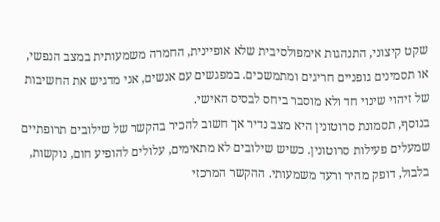שקט קיצוני, התנהגות אימפולסיבית שלא אופיינית, החמרה משמעותית במצב הנפשי, או תסמינים גופניים חריגים ומתמשכים. במפגשים עם אנשים, אני מדגיש את החשיבות של זיהוי שינוי חד ולא מוסבר ביחס לבסיס האישי.
בנוסף, תסמונת סרוטונין היא מצב נדיר אך חשוב להכיר בהקשר של שילובים תרופתיים שמעלים פעילות סרוטונין. כשיש שילובים לא מתאימים, עלולים להופיע חום, נוקשות, בלבול, דופק מהיר ורעד משמעותי. ההקשר המרכזי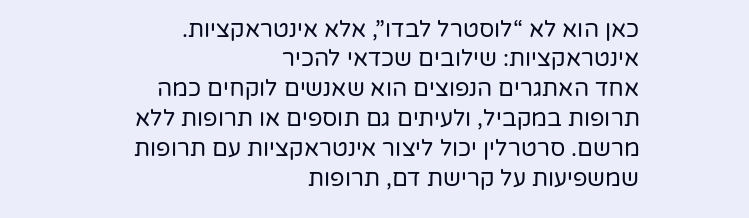כאן הוא לא “לוסטרל לבדו”, אלא אינטראקציות.
אינטראקציות: שילובים שכדאי להכיר
אחד האתגרים הנפוצים הוא שאנשים לוקחים כמה תרופות במקביל, ולעיתים גם תוספים או תרופות ללא מרשם. סרטרלין יכול ליצור אינטראקציות עם תרופות שמשפיעות על קרישת דם, תרופות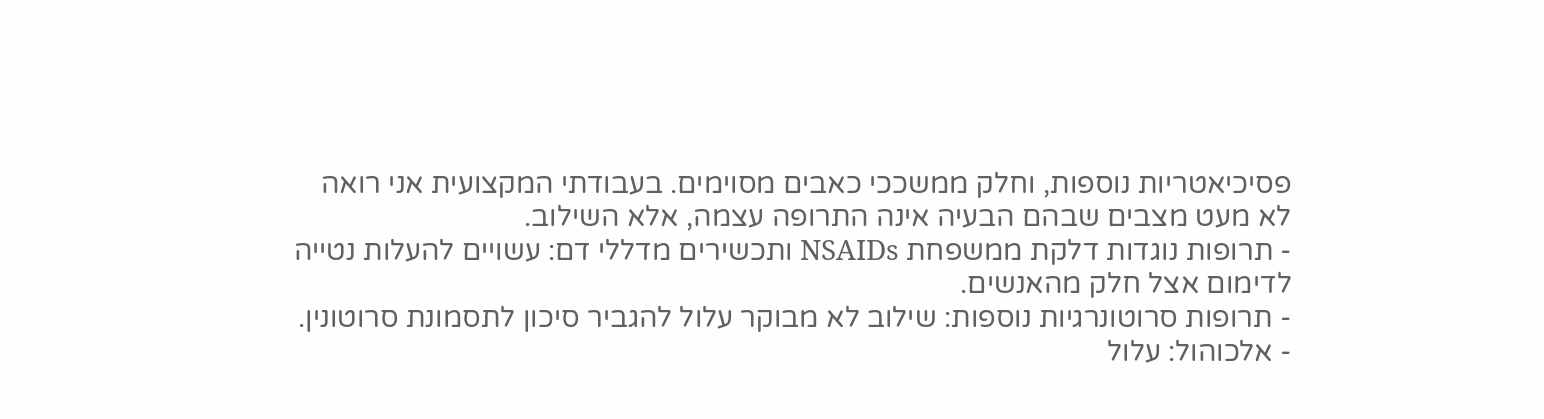פסיכיאטריות נוספות, וחלק ממשככי כאבים מסוימים. בעבודתי המקצועית אני רואה לא מעט מצבים שבהם הבעיה אינה התרופה עצמה, אלא השילוב.
- תרופות נוגדות דלקת ממשפחת NSAIDs ותכשירים מדללי דם: עשויים להעלות נטייה לדימום אצל חלק מהאנשים.
- תרופות סרוטונרגיות נוספות: שילוב לא מבוקר עלול להגביר סיכון לתסמונת סרוטונין.
- אלכוהול: עלול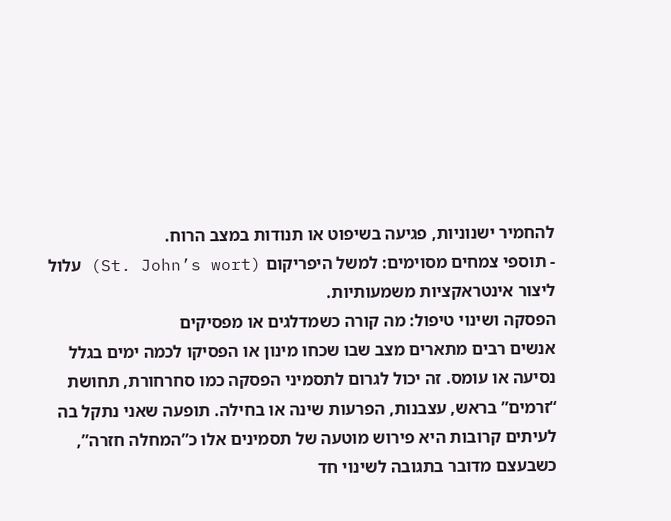להחמיר ישנוניות, פגיעה בשיפוט או תנודות במצב הרוח.
- תוספי צמחים מסוימים: למשל היפריקום (St. John’s wort) עלול ליצור אינטראקציות משמעותיות.
הפסקה ושינוי טיפול: מה קורה כשמדלגים או מפסיקים
אנשים רבים מתארים מצב שבו שכחו מינון או הפסיקו לכמה ימים בגלל נסיעה או עומס. זה יכול לגרום לתסמיני הפסקה כמו סחרחורת, תחושת “זרמים” בראש, עצבנות, הפרעות שינה או בחילה. תופעה שאני נתקל בה לעיתים קרובות היא פירוש מוטעה של תסמינים אלו כ”המחלה חזרה”, כשבעצם מדובר בתגובה לשינוי חד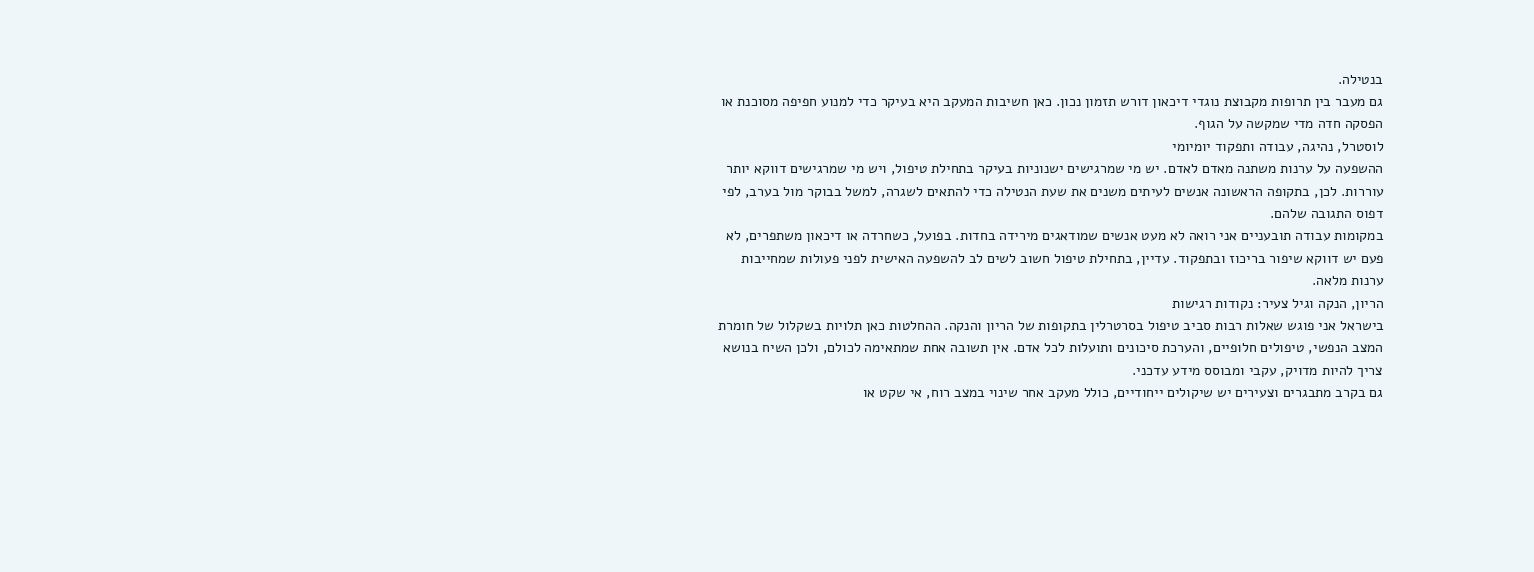בנטילה.
גם מעבר בין תרופות מקבוצת נוגדי דיכאון דורש תזמון נכון. כאן חשיבות המעקב היא בעיקר כדי למנוע חפיפה מסוכנת או הפסקה חדה מדי שמקשה על הגוף.
לוסטרל, נהיגה, עבודה ותפקוד יומיומי
ההשפעה על ערנות משתנה מאדם לאדם. יש מי שמרגישים ישנוניות בעיקר בתחילת טיפול, ויש מי שמרגישים דווקא יותר עוררות. לכן, בתקופה הראשונה אנשים לעיתים משנים את שעת הנטילה כדי להתאים לשגרה, למשל בבוקר מול בערב, לפי דפוס התגובה שלהם.
במקומות עבודה תובעניים אני רואה לא מעט אנשים שמודאגים מירידה בחדות. בפועל, כשחרדה או דיכאון משתפרים, לא פעם יש דווקא שיפור בריכוז ובתפקוד. עדיין, בתחילת טיפול חשוב לשים לב להשפעה האישית לפני פעולות שמחייבות ערנות מלאה.
הריון, הנקה וגיל צעיר: נקודות רגישות
בישראל אני פוגש שאלות רבות סביב טיפול בסרטרלין בתקופות של הריון והנקה. ההחלטות כאן תלויות בשקלול של חומרת המצב הנפשי, טיפולים חלופיים, והערכת סיכונים ותועלות לכל אדם. אין תשובה אחת שמתאימה לכולם, ולכן השיח בנושא צריך להיות מדויק, עקבי ומבוסס מידע עדכני.
גם בקרב מתבגרים וצעירים יש שיקולים ייחודיים, כולל מעקב אחר שינוי במצב רוח, אי שקט או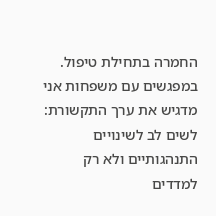החמרה בתחילת טיפול. במפגשים עם משפחות אני מדגיש את ערך התקשורת: לשים לב לשינויים התנהגותיים ולא רק למדדים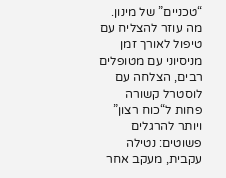“טכניים” של מינון.
מה עוזר להצליח עם טיפול לאורך זמן
מניסיוני עם מטופלים רבים, הצלחה עם לוסטרל קשורה פחות ל“כוח רצון” ויותר להרגלים פשוטים: נטילה עקבית, מעקב אחר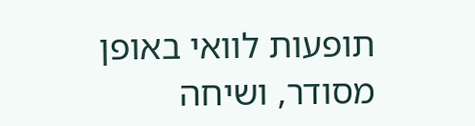תופעות לוואי באופן מסודר, ושיחה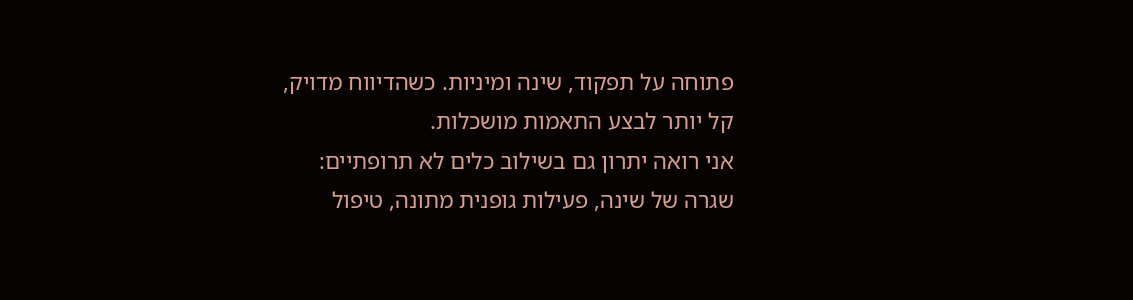פתוחה על תפקוד, שינה ומיניות. כשהדיווח מדויק, קל יותר לבצע התאמות מושכלות.
אני רואה יתרון גם בשילוב כלים לא תרופתיים: שגרה של שינה, פעילות גופנית מתונה, טיפול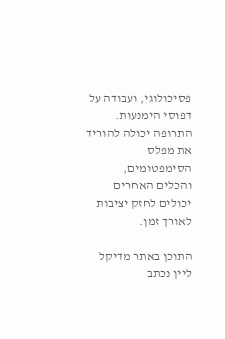פסיכולוגי, ועבודה על דפוסי הימנעות. התרופה יכולה להוריד את מפלס הסימפטומים, והכלים האחרים יכולים לחזק יציבות לאורך זמן.

התוכן באתר מדיקל ליין נכתב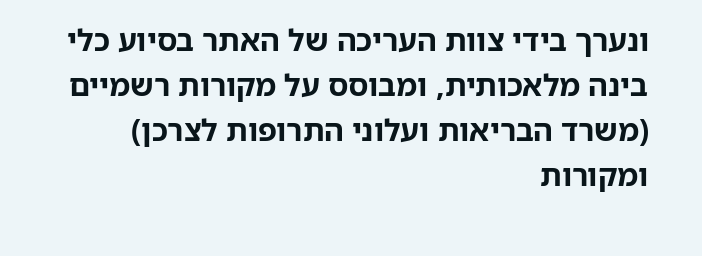ונערך בידי צוות העריכה של האתר בסיוע כלי בינה מלאכותית, ומבוסס על מקורות רשמיים (משרד הבריאות ועלוני התרופות לצרכן) ומקורות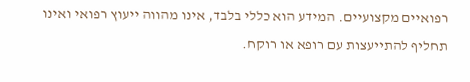רפואיים מקצועיים. המידע הוא כללי בלבד, אינו מהווה ייעוץ רפואי ואינו תחליף להתייעצות עם רופא או רוקח.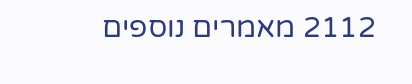2112 מאמרים נוספים